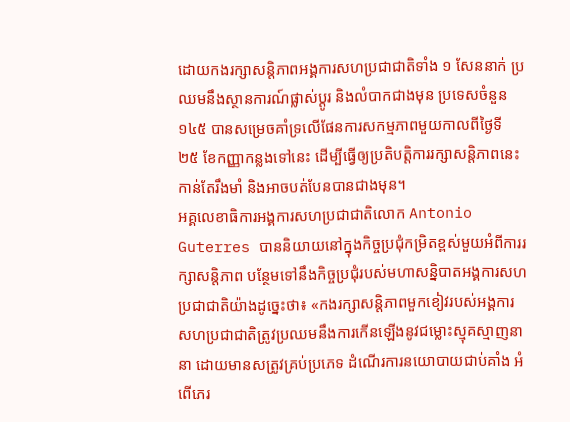ដោយកងរក្សាសន្តិភាពអង្គការសហប្រជាជាតិទាំង ១ សែននាក់ ប្រឈមនឹងស្ថានការណ៍ផ្លាស់ប្ដូរ និងលំបាកជាងមុន ប្រទេសចំនួន ១៤៥ បានសម្រេចគាំទ្រលើផែនការសកម្មភាពមួយកាលពីថ្ងៃទី ២៥ ខែកញ្ញាកន្លងទៅនេះ ដើម្បីធ្វើឲ្យប្រតិបត្តិការរក្សាសន្តិភាពនេះកាន់តែរឹងមាំ និងអាចបត់បែនបានជាងមុន។
អគ្គលេខាធិការអង្គការសហប្រជាជាតិលោក Antonio Guterres បាននិយាយនៅក្នុងកិច្ចប្រជុំកម្រិតខ្ពស់មួយអំពីការរក្សាសន្តិភាព បន្ថែមទៅនឹងកិច្ចប្រជុំរបស់មហាសន្និបាតអង្គការសហប្រជាជាតិយ៉ាងដូច្នេះថា៖ «កងរក្សាសន្តិភាពមួកខៀវរបស់អង្គការសហប្រជាជាតិត្រូវប្រឈមនឹងការកើនឡើងនូវជម្លោះស្មុគស្មាញនានា ដោយមានសត្រូវគ្រប់ប្រភេទ ដំណើរការនយោបាយជាប់គាំង អំពើភេរ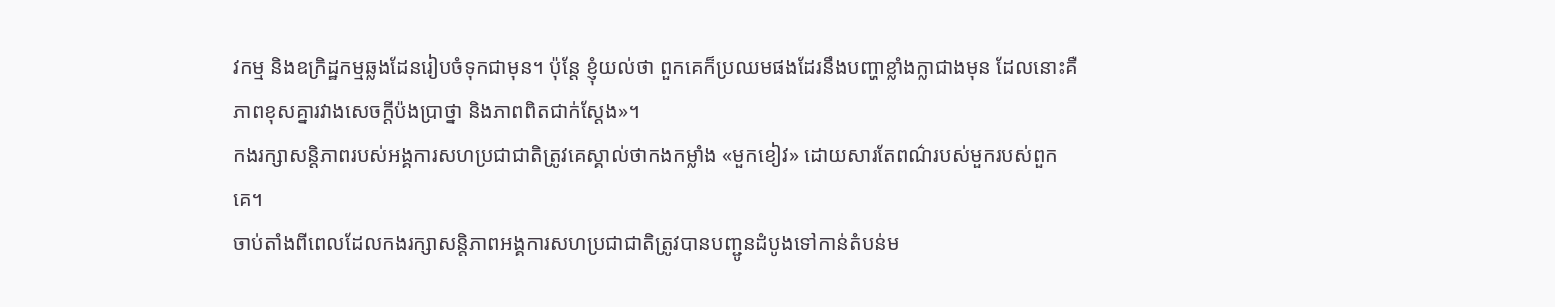វកម្ម និងឧក្រិដ្ឋកម្មឆ្លងដែនរៀបចំទុកជាមុន។ ប៉ុន្តែ ខ្ញុំយល់ថា ពួកគេក៏ប្រឈមផងដែរនឹងបញ្ហាខ្លាំងក្លាជាងមុន ដែលនោះគឺភាពខុសគ្នារវាងសេចក្ដីប៉ងប្រាថ្នា និងភាពពិតជាក់ស្ដែង»។
កងរក្សាសន្តិភាពរបស់អង្គការសហប្រជាជាតិត្រូវគេស្គាល់ថាកងកម្លាំង «មួកខៀវ» ដោយសារតែពណ៌របស់មួករបស់ពួកគេ។
ចាប់តាំងពីពេលដែលកងរក្សាសន្តិភាពអង្គការសហប្រជាជាតិត្រូវបានបញ្ជូនដំបូងទៅកាន់តំបន់ម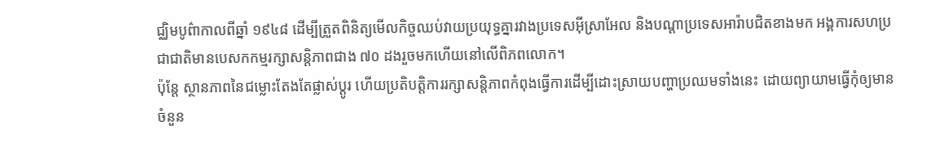ជ្ឈិមបូព៌ាកាលពីឆ្នាំ ១៩៤៨ ដើម្បីត្រួតពិនិត្យមើលកិច្ចឈប់វាយប្រយុទ្ធគ្នារវាងប្រទេសអ៊ីស្រាអែល និងបណ្ដាប្រទេសអារ៉ាបជិតខាងមក អង្គការសហប្រជាជាតិមានបេសកកម្មរក្សាសន្តិភាពជាង ៧០ ដងរួចមកហើយនៅលើពិភពលោក។
ប៉ុន្តែ ស្ថានភាពនៃជម្លោះតែងតែផ្លាស់ប្ដូរ ហើយប្រតិបត្តិការរក្សាសន្តិភាពកំពុងធ្វើការដើម្បីដោះស្រាយបញ្ហាប្រឈមទាំងនេះ ដោយព្យាយាមធ្វើកុំឲ្យមានចំនួន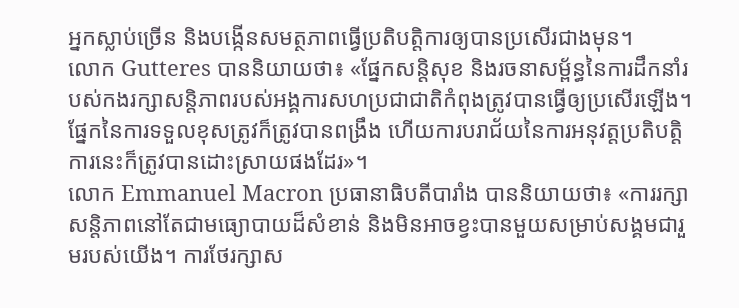អ្នកស្លាប់ច្រើន និងបង្កើនសមត្ថភាពធ្វើប្រតិបត្តិការឲ្យបានប្រសើរជាងមុន។
លោក Gutteres បាននិយាយថា៖ «ផ្នែកសន្តិសុខ និងរចនាសម្ព័ន្ធនៃការដឹកនាំរបស់កងរក្សាសន្តិភាពរបស់អង្គការសហប្រជាជាតិកំពុងត្រូវបានធ្វើឲ្យប្រសើរឡើង។ ផ្នែកនៃការទទួលខុសត្រូវក៏ត្រូវបានពង្រឹង ហើយការបរាជ័យនៃការអនុវត្តប្រតិបត្តិការនេះក៏ត្រូវបានដោះស្រាយផងដែរ»។
លោក Emmanuel Macron ប្រធានាធិបតីបារាំង បាននិយាយថា៖ «ការរក្សាសន្តិភាពនៅតែជាមធ្យោបាយដ៏សំខាន់ និងមិនអាចខ្វះបានមួយសម្រាប់សង្គមជារួមរបស់យើង។ ការថែរក្សាស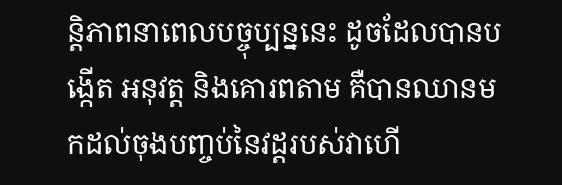ន្តិភាពនាពេលបច្ចុប្បន្ននេះ ដូចដែលបានបង្កើត អនុវត្ត និងគោរពតាម គឺបានឈានមកដល់ចុងបញ្ចប់នៃវដ្ដរបស់វាហើ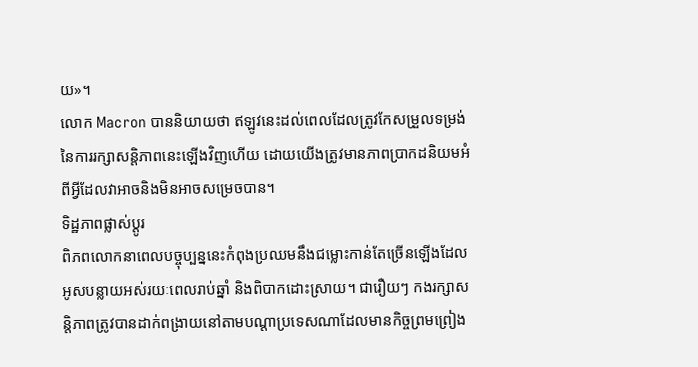យ»។
លោក Macron បាននិយាយថា ឥឡូវនេះដល់ពេលដែលត្រូវកែសម្រួលទម្រង់នៃការរក្សាសន្តិភាពនេះឡើងវិញហើយ ដោយយើងត្រូវមានភាពប្រាកដនិយមអំពីអ្វីដែលវាអាចនិងមិនអាចសម្រេចបាន។
ទិដ្ឋភាពផ្លាស់ប្ដូរ
ពិភពលោកនាពេលបច្ចុប្បន្ននេះកំពុងប្រឈមនឹងជម្លោះកាន់តែច្រើនឡើងដែលអូសបន្លាយអស់រយៈពេលរាប់ឆ្នាំ និងពិបាកដោះស្រាយ។ ជារឿយៗ កងរក្សាសន្តិភាពត្រូវបានដាក់ពង្រាយនៅតាមបណ្ដាប្រទេសណាដែលមានកិច្ចព្រមព្រៀង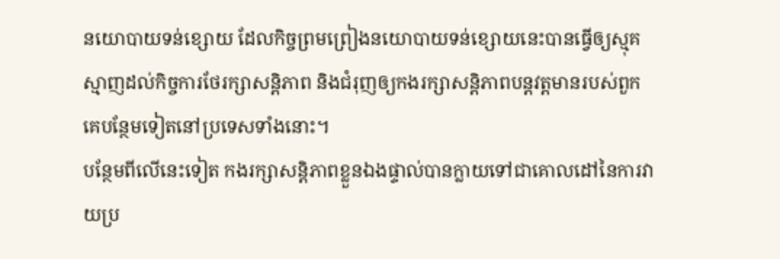នយោបាយទន់ខ្សោយ ដែលកិច្ចព្រមព្រៀងនយោបាយទន់ខ្សោយនេះបានធ្វើឲ្យស្មុគស្មាញដល់កិច្ចការថែរក្សាសន្តិភាព និងជំរុញឲ្យកងរក្សាសន្តិភាពបន្តវត្តមានរបស់ពួកគេបន្ថែមទៀតនៅប្រទេសទាំងនោះ។
បន្ថែមពីលើនេះទៀត កងរក្សាសន្តិភាពខ្លួនឯងផ្ទាល់បានក្លាយទៅជាគោលដៅនៃការវាយប្រ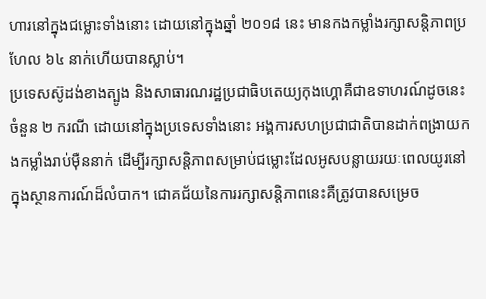ហារនៅក្នុងជម្លោះទាំងនោះ ដោយនៅក្នុងឆ្នាំ ២០១៨ នេះ មានកងកម្លាំងរក្សាសន្តិភាពប្រហែល ៦៤ នាក់ហើយបានស្លាប់។
ប្រទេសស៊ូដង់ខាងត្បូង និងសាធារណរដ្ឋប្រជាធិបតេយ្យកុងហ្គោគឺជាឧទាហរណ៍ដូចនេះចំនួន ២ ករណី ដោយនៅក្នុងប្រទេសទាំងនោះ អង្គការសហប្រជាជាតិបានដាក់ពង្រាយកងកម្លាំងរាប់ម៉ឺននាក់ ដើម្បីរក្សាសន្តិភាពសម្រាប់ជម្លោះដែលអូសបន្លាយរយៈពេលយូរនៅក្នុងស្ថានការណ៍ដ៏លំបាក។ ជោគជ័យនៃការរក្សាសន្តិភាពនេះគឺត្រូវបានសម្រេច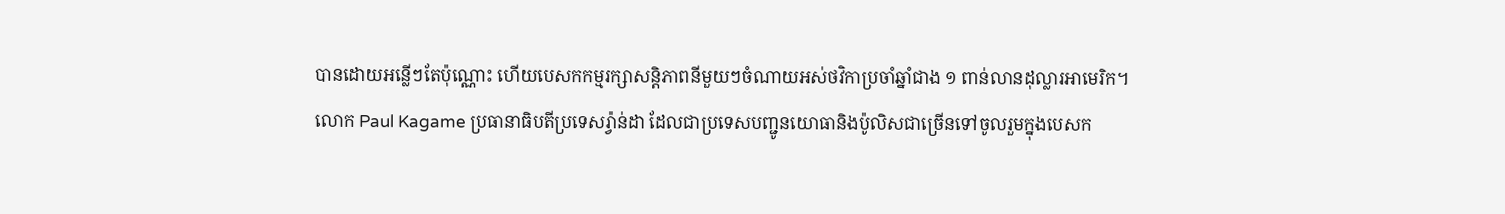បានដោយអន្លើៗតែប៉ុណ្ណោះ ហើយបេសកកម្មរក្សាសន្តិភាពនីមួយៗចំណាយអស់ថវិកាប្រចាំឆ្នាំជាង ១ ពាន់លានដុល្លារអាមេរិក។
លោក Paul Kagame ប្រធានាធិបតីប្រទេសរ៉្វាន់ដា ដែលជាប្រទេសបញ្ជូនយោធានិងប៉ូលិសជាច្រើនទៅចូលរួមក្នុងបេសក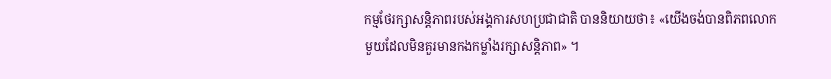កម្មថែរក្សាសន្តិភាពរបស់អង្គការសហប្រជាជាតិ បាននិយាយថា៖ «យើងចង់បានពិភពលោកមួយដែលមិនគួរមានកងកម្លាំងរក្សាសន្តិភាព» ។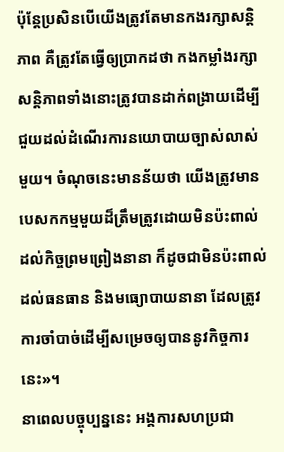ប៉ុន្តែប្រសិនបើយើងត្រូវតែមានកងរក្សាសន្តិភាព គឺត្រូវតែធ្វើឲ្យប្រាកដថា កងកម្លាំងរក្សាសន្តិភាពទាំងនោះត្រូវបានដាក់ពង្រាយដើម្បីជួយដល់ដំណើរការនយោបាយច្បាស់លាស់មួយ។ ចំណុចនេះមានន័យថា យើងត្រូវមានបេសកកម្មមួយដ៏ត្រឹមត្រូវដោយមិនប៉ះពាល់ដល់កិច្ចព្រមព្រៀងនានា ក៏ដូចជាមិនប៉ះពាល់ដល់ធនធាន និងមធ្យោបាយនានា ដែលត្រូវការចាំបាច់ដើម្បីសម្រេចឲ្យបាននូវកិច្ចការនេះ»។
នាពេលបច្ចុប្បន្ននេះ អង្គការសហប្រជា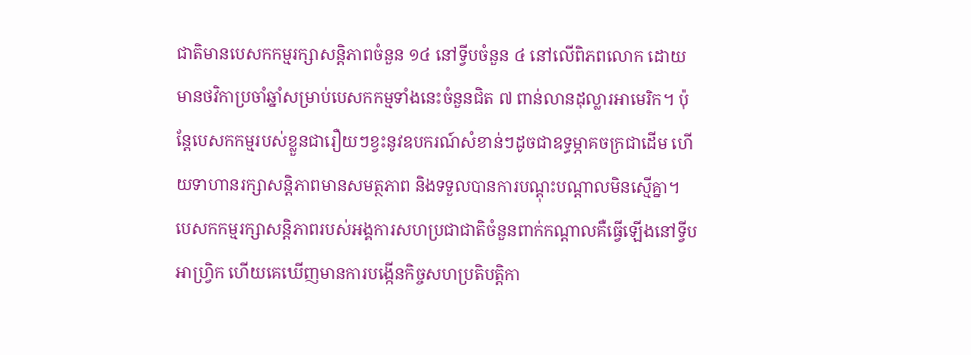ជាតិមានបេសកកម្មរក្សាសន្តិភាពចំនួន ១៤ នៅទ្វីបចំនួន ៤ នៅលើពិភពលោក ដោយមានថវិកាប្រចាំឆ្នាំសម្រាប់បេសកកម្មទាំងនេះចំនួនជិត ៧ ពាន់លានដុល្លារអាមេរិក។ ប៉ុន្តែបេសកកម្មរបស់ខ្លួនជារឿយៗខ្វះនូវឧបករណ៍សំខាន់ៗដូចជាឧទ្ធម្ភាគចក្រជាដើម ហើយទាហានរក្សាសន្តិភាពមានសមត្ថភាព និងទទួលបានការបណ្ដុះបណ្ដាលមិនស្មើគ្នា។
បេសកកម្មរក្សាសន្តិភាពរបស់អង្គការសហប្រជាជាតិចំនួនពាក់កណ្ដាលគឺធ្វើឡើងនៅទ្វីបអាហ្វ្រិក ហើយគេឃើញមានការបង្កើនកិច្ចសហប្រតិបត្តិកា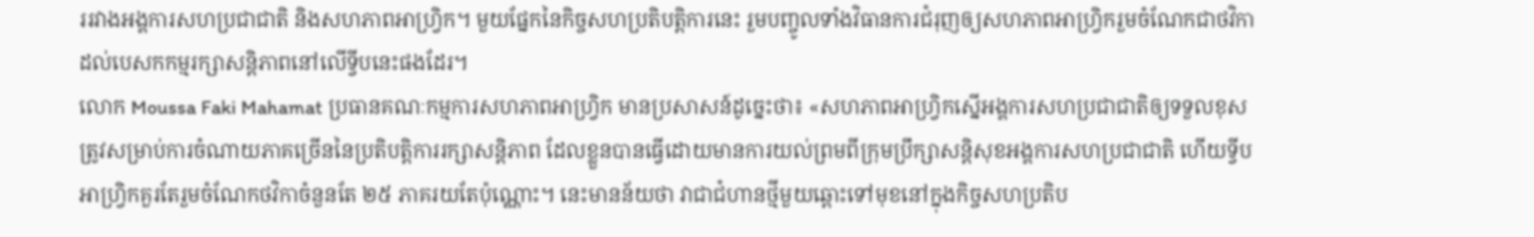ររវាងអង្គការសហប្រជាជាតិ និងសហភាពអាហ្វ្រិក។ មួយផ្នែកនៃកិច្ចសហប្រតិបត្តិការនេះ រួមបញ្ចូលទាំងវិធានការជំរុញឲ្យសហភាពអាហ្វ្រិករួមចំណែកជាថវិកាដល់បេសកកម្មរក្សាសន្តិភាពនៅលើទ្វីបនេះផងដែរ។
លោក Moussa Faki Mahamat ប្រធានគណៈកម្មការសហភាពអាហ្វ្រិក មានប្រសាសន៍ដូច្នេះថា៖ «សហភាពអាហ្វ្រិកស្នើអង្គការសហប្រជាជាតិឲ្យទទួលខុសត្រូវសម្រាប់ការចំណាយភាគច្រើននៃប្រតិបត្តិការរក្សាសន្តិភាព ដែលខ្លួនបានធ្វើដោយមានការយល់ព្រមពីក្រុមប្រឹក្សាសន្តិសុខអង្គការសហប្រជាជាតិ ហើយទ្វីបអាហ្វ្រិកគួរតែរួមចំណែកថវិកាចំនួនតែ ២៥ ភាគរយតែប៉ុណ្ណោះ។ នេះមានន័យថា វាជាជំហានថ្មីមួយឆ្ពោះទៅមុខនៅក្នុងកិច្ចសហប្រតិប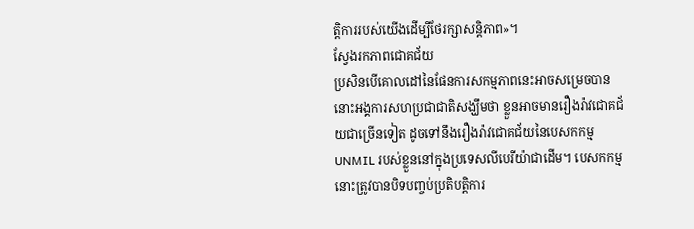ត្តិការរបស់យើងដើម្បីថែរក្សាសន្តិភាព»។
ស្វែងរកភាពជោគជ័យ
ប្រសិនបើគោលដៅនៃផែនការសកម្មភាពនេះអាចសម្រេចបាន នោះអង្គការសហប្រជាជាតិសង្ឃឹមថា ខ្លួនអាចមានរឿងរ៉ាវជោគជ័យជាច្រើនទៀត ដូចទៅនឹងរឿងរ៉ាវជោគជ័យនៃបេសកកម្ម UNMIL របស់ខ្លួននៅក្នុងប្រទេសលីបេរីយ៉ាជាដើម។ បេសកកម្មនោះត្រូវបានបិទបញ្ចប់ប្រតិបត្តិការ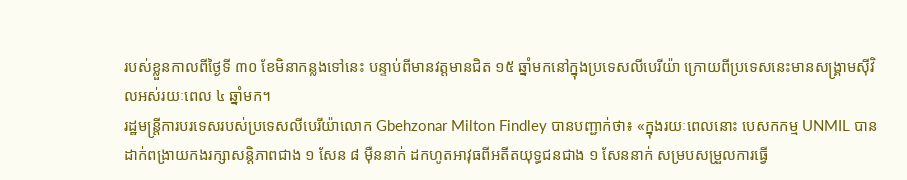របស់ខ្លួនកាលពីថ្ងៃទី ៣០ ខែមិនាកន្លងទៅនេះ បន្ទាប់ពីមានវត្តមានជិត ១៥ ឆ្នាំមកនៅក្នុងប្រទេសលីបេរីយ៉ា ក្រោយពីប្រទេសនេះមានសង្គ្រាមស៊ីវិលអស់រយៈពេល ៤ ឆ្នាំមក។
រដ្ឋមន្ត្រីការបរទេសរបស់ប្រទេសលីបេរីយ៉ាលោក Gbehzonar Milton Findley បានបញ្ជាក់ថា៖ «ក្នុងរយៈពេលនោះ បេសកកម្ម UNMIL បានដាក់ពង្រាយកងរក្សាសន្តិភាពជាង ១ សែន ៨ ម៉ឺននាក់ ដកហូតអាវុធពីអតីតយុទ្ធជនជាង ១ សែននាក់ សម្របសម្រួលការធ្វើ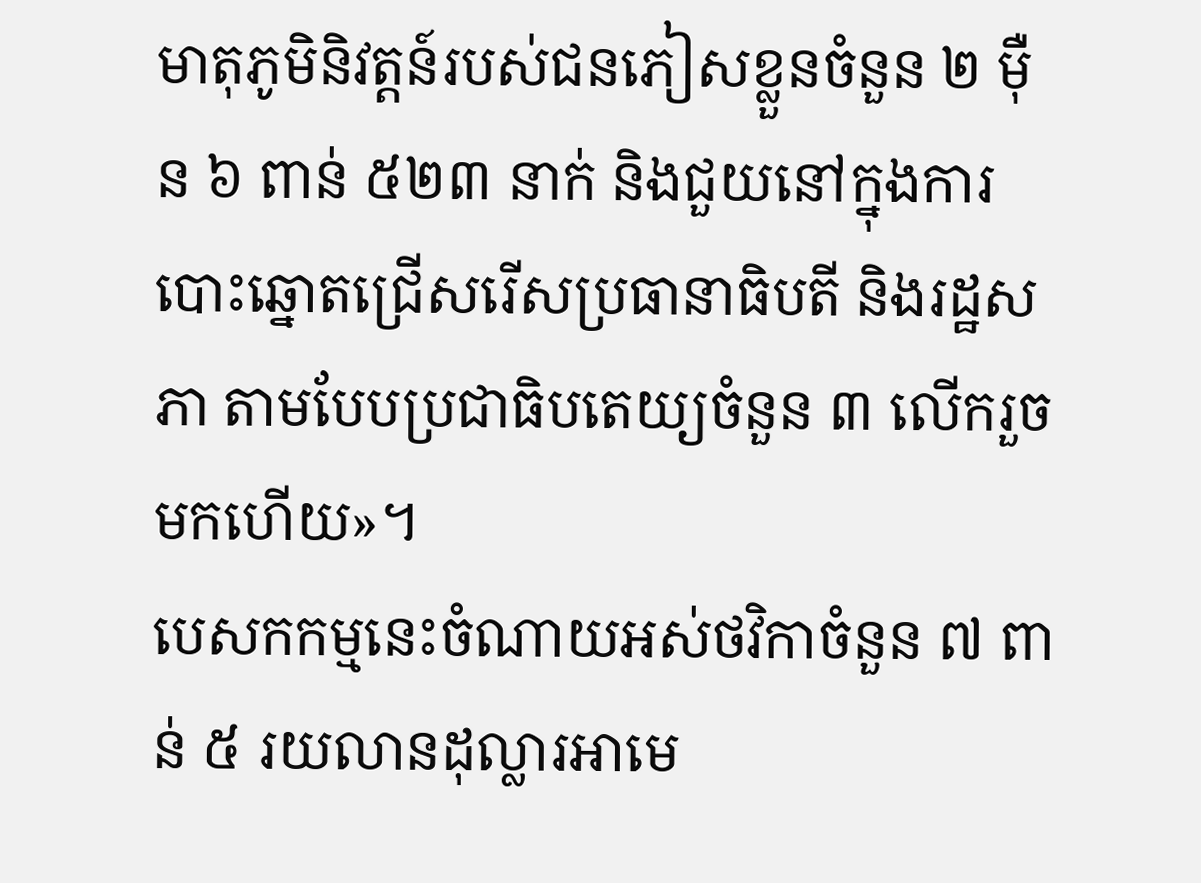មាតុភូមិនិវត្តន៍របស់ជនភៀសខ្លួនចំនួន ២ ម៉ឺន ៦ ពាន់ ៥២៣ នាក់ និងជួយនៅក្នុងការបោះឆ្នោតជ្រើសរើសប្រធានាធិបតី និងរដ្ឋសភា តាមបែបប្រជាធិបតេយ្យចំនួន ៣ លើករួចមកហើយ»។
បេសកកម្មនេះចំណាយអស់ថវិកាចំនួន ៧ ពាន់ ៥ រយលានដុល្លារអាមេ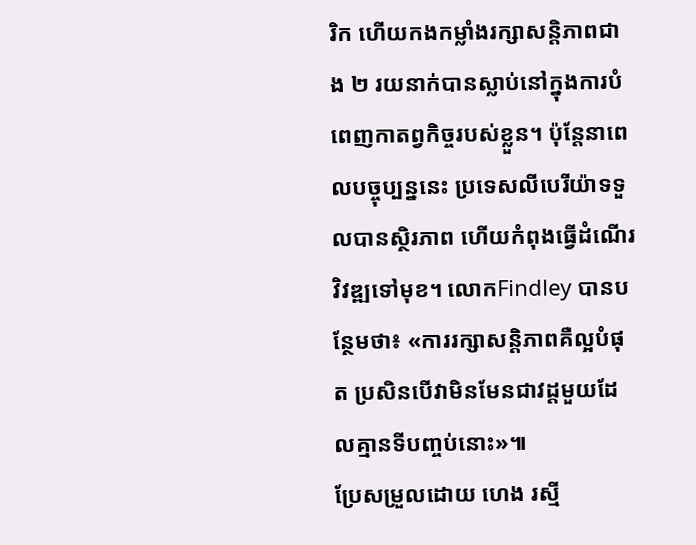រិក ហើយកងកម្លាំងរក្សាសន្តិភាពជាង ២ រយនាក់បានស្លាប់នៅក្នុងការបំពេញកាតព្វកិច្ចរបស់ខ្លួន។ ប៉ុន្តែនាពេលបច្ចុប្បន្ននេះ ប្រទេសលីបេរីយ៉ាទទួលបានស្ថិរភាព ហើយកំពុងធ្វើដំណើរវិវឌ្ឍទៅមុខ។ លោកFindley បានបន្ថែមថា៖ «ការរក្សាសន្តិភាពគឺល្អបំផុត ប្រសិនបើវាមិនមែនជាវដ្ដមួយដែលគ្មានទីបញ្ចប់នោះ»៕
ប្រែសម្រួលដោយ ហេង រស្មី